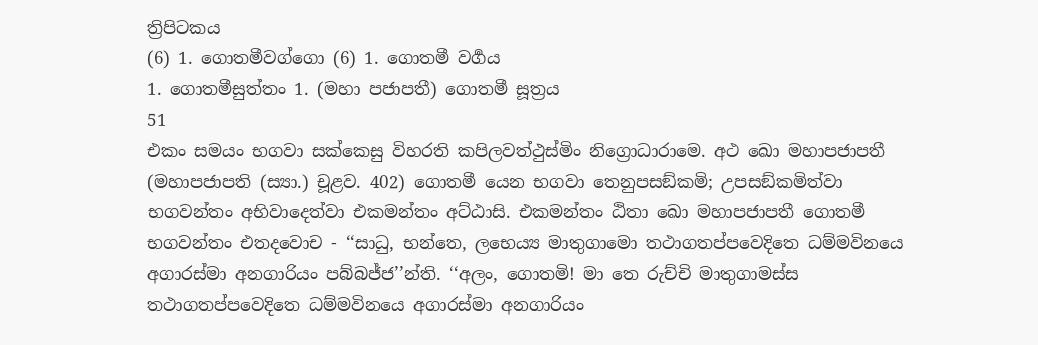ත්‍රිපිටකය
(6) 1. ගොතමීවග්ගො (6) 1. ගොතමී වර්‍ගය
1. ගොතමීසුත්තං 1. (මහා පජාපතී) ගොතමී සූත්‍රය
51
එකං සමයං භගවා සක්කෙසු විහරති කපිලවත්ථුස්මිං නිග්‍රොධාරාමෙ. අථ ඛො මහාපජාපතී (මහාපජාපති (ස්‍යා.) චූළව. 402) ගොතමී යෙන භගවා තෙනුපසඞ්කමි; උපසඞ්කමිත්වා භගවන්තං අභිවාදෙත්වා එකමන්තං අට්ඨාසි. එකමන්තං ඨිතා ඛො මහාපජාපතී ගොතමී භගවන්තං එතදවොච - ‘‘සාධු, භන්තෙ, ලභෙය්‍ය මාතුගාමො තථාගතප්පවෙදිතෙ ධම්මවිනයෙ අගාරස්මා අනගාරියං පබ්බජ්ජ’’න්ති. ‘‘අලං, ගොතමි! මා තෙ රුච්චි මාතුගාමස්ස තථාගතප්පවෙදිතෙ ධම්මවිනයෙ අගාරස්මා අනගාරියං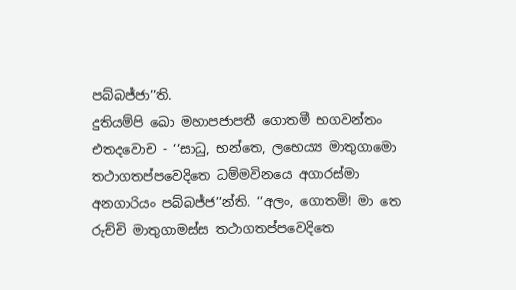පබ්බජ්ජා’’ති.
දුතියම්පි ඛො මහාපජාපතී ගොතමී භගවන්තං එතදවොච - ‘‘සාධු, භන්තෙ, ලභෙය්‍ය මාතුගාමො තථාගතප්පවෙදිතෙ ධම්මවිනයෙ අගාරස්මා අනගාරියං පබ්බජ්ජ’’න්ති. ‘‘අලං, ගොතමි! මා තෙ රුච්චි මාතුගාමස්ස තථාගතප්පවෙදිතෙ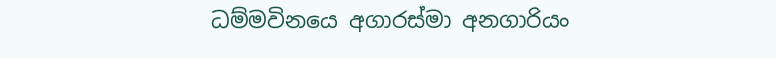ධම්මවිනයෙ අගාරස්මා අනගාරියං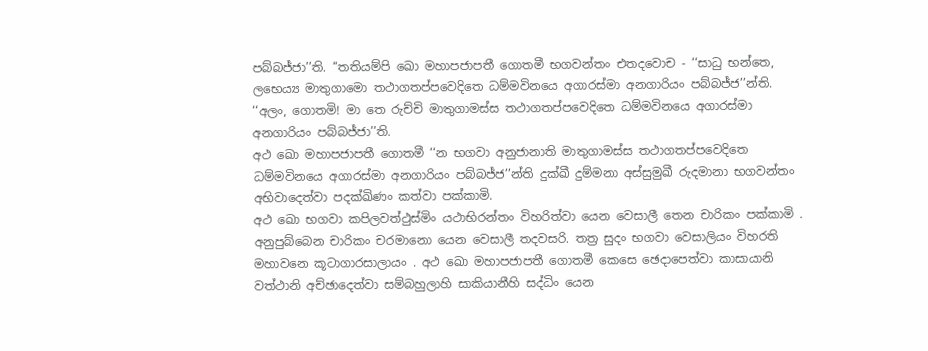පබ්බජ්ජා’’ති. ‘‘තතියම්පි ඛො මහාපජාපතී ගොතමී භගවන්තං එතදවොච - ‘‘සාධු භන්තෙ, ලභෙය්‍ය මාතුගාමො තථාගතප්පවෙදිතෙ ධම්මවිනයෙ අගාරස්මා අනගාරියං පබ්බජ්ජ’’න්ති. ‘‘අලං, ගොතමි! මා තෙ රුච්චි මාතුගාමස්ස තථාගතප්පවෙදිතෙ ධම්මවිනයෙ අගාරස්මා අනගාරියං පබ්බජ්ජා’’ති.
අථ ඛො මහාපජාපතී ගොතමී ‘‘න භගවා අනුජානාති මාතුගාමස්ස තථාගතප්පවෙදිතෙ ධම්මවිනයෙ අගාරස්මා අනගාරියං පබ්බජ්ජ’’න්ති දුක්ඛී දුම්මනා අස්සුමුඛී රුදමානා භගවන්තං අභිවාදෙත්වා පදක්ඛිණං කත්වා පක්කාමි.
අථ ඛො භගවා කපිලවත්ථුස්මිං යථාභිරන්තං විහරිත්වා යෙන වෙසාලී තෙන චාරිකං පක්කාමි . අනුපුබ්බෙන චාරිකං චරමානො යෙන වෙසාලී තදවසරි. තත්‍ර සුදං භගවා වෙසාලියං විහරති මහාවනෙ කූටාගාරසාලායං . අථ ඛො මහාපජාපතී ගොතමී කෙසෙ ඡෙදාපෙත්වා කාසායානි වත්ථානි අච්ඡාදෙත්වා සම්බහුලාහි සාකියානීහි සද්ධිං යෙන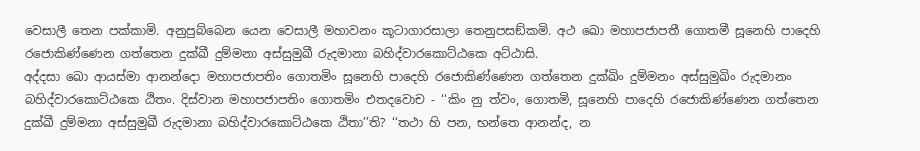වෙසාලී තෙන පක්කාමි. අනුපුබ්බෙන යෙන වෙසාලී මහාවනං කූටාගාරසාලා තෙනුපසඞ්කමි. අථ ඛො මහාපජාපතී ගොතමී සූනෙහි පාදෙහි රජොකිණ්ණෙන ගත්තෙන දුක්ඛී දුම්මනා අස්සුමුඛී රුදමානා බහිද්වාරකොට්ඨකෙ අට්ඨාසි.
අද්දසා ඛො ආයස්මා ආනන්දො මහාපජාපතිං ගොතමිං සූනෙහි පාදෙහි රජොකිණ්ණෙන ගත්තෙන දුක්ඛිං දුම්මනං අස්සුමුඛිං රුදමානං බහිද්වාරකොට්ඨකෙ ඨිතං. දිස්වාන මහාපජාපතිං ගොතමිං එතදවොච - ‘‘කිං නු ත්වං, ගොතමි, සූනෙහි පාදෙහි රජොකිණ්ණෙන ගත්තෙන දුක්ඛී දුම්මනා අස්සුමුඛී රුදමානා බහිද්වාරකොට්ඨකෙ ඨිතා’’ති? ‘‘තථා හි පන, භන්තෙ ආනන්ද, න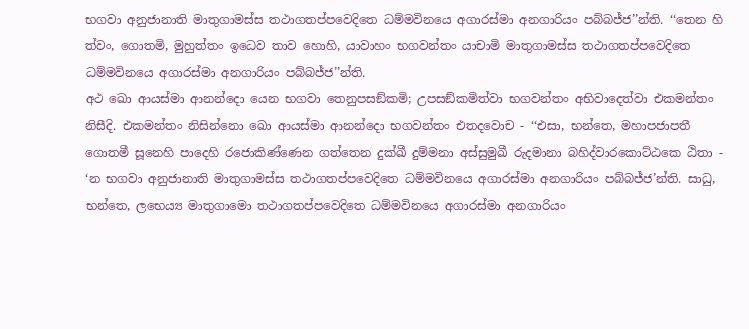භගවා අනුජානාති මාතුගාමස්ස තථාගතප්පවෙදිතෙ ධම්මවිනයෙ අගාරස්මා අනගාරියං පබ්බජ්ජ’’න්ති. ‘‘තෙන හි ත්වං, ගොතමි, මුහුත්තං ඉධෙව තාව හොහි, යාවාහං භගවන්තං යාචාමි මාතුගාමස්ස තථාගතප්පවෙදිතෙ ධම්මවිනයෙ අගාරස්මා අනගාරියං පබ්බජ්ජ’’න්ති.
අථ ඛො ආයස්මා ආනන්දො යෙන භගවා තෙනුපසඞ්කමි; උපසඞ්කමිත්වා භගවන්තං අභිවාදෙත්වා එකමන්තං නිසීදි. එකමන්තං නිසින්නො ඛො ආයස්මා ආනන්දො භගවන්තං එතදවොච - ‘‘එසා, භන්තෙ, මහාපජාපතී ගොතමී සූනෙහි පාදෙහි රජොකිණ්ණෙන ගත්තෙන දුක්ඛී දුම්මනා අස්සුමුඛී රුදමානා බහිද්වාරකොට්ඨකෙ ඨිතා - ‘න භගවා අනුජානාති මාතුගාමස්ස තථාගතප්පවෙදිතෙ ධම්මවිනයෙ අගාරස්මා අනගාරියං පබ්බජ්ජ’න්ති. සාධු, භන්තෙ, ලභෙය්‍ය මාතුගාමො තථාගතප්පවෙදිතෙ ධම්මවිනයෙ අගාරස්මා අනගාරියං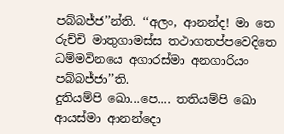පබ්බජ්ජ’’න්ති. ‘‘අලං, ආනන්ද! මා තෙ රුච්චි මාතුගාමස්ස තථාගතප්පවෙදිතෙ ධම්මවිනයෙ අගාරස්මා අනගාරියං පබ්බජ්ජා’’ති.
දුතියම්පි ඛො...පෙ.... තතියම්පි ඛො ආයස්මා ආනන්දො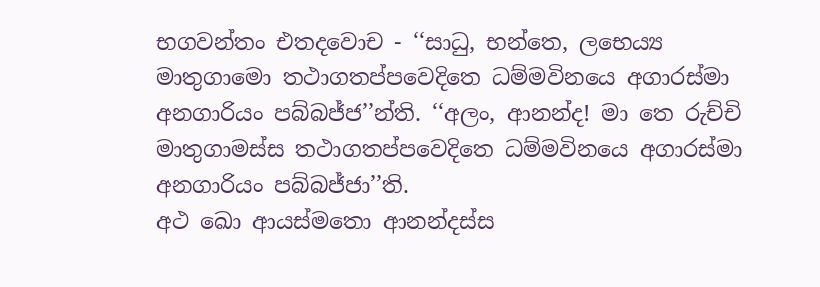භගවන්තං එතදවොච - ‘‘සාධු, භන්තෙ, ලභෙය්‍ය මාතුගාමො තථාගතප්පවෙදිතෙ ධම්මවිනයෙ අගාරස්මා අනගාරියං පබ්බජ්ජ’’න්ති. ‘‘අලං, ආනන්ද! මා තෙ රුච්චි මාතුගාමස්ස තථාගතප්පවෙදිතෙ ධම්මවිනයෙ අගාරස්මා අනගාරියං පබ්බජ්ජා’’ති.
අථ ඛො ආයස්මතො ආනන්දස්ස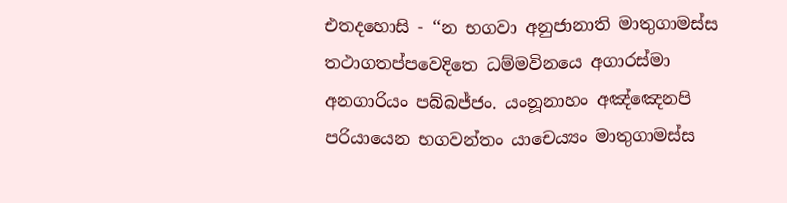එතදහොසි - ‘‘න භගවා අනුජානාති මාතුගාමස්ස තථාගතප්පවෙදිතෙ ධම්මවිනයෙ අගාරස්මා අනගාරියං පබ්බජ්ජං. යංනූනාහං අඤ්ඤෙනපි පරියායෙන භගවන්තං යාචෙය්‍යං මාතුගාමස්ස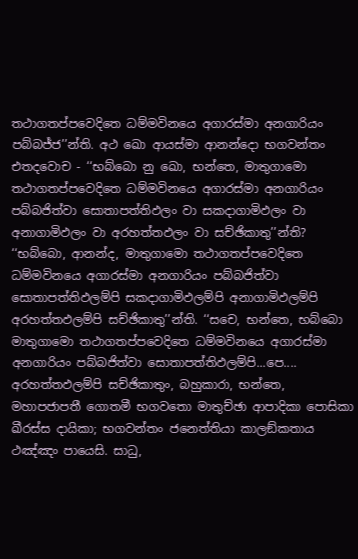තථාගතප්පවෙදිතෙ ධම්මවිනයෙ අගාරස්මා අනගාරියං පබ්බජ්ජ’’න්ති. අථ ඛො ආයස්මා ආනන්දො භගවන්තං එතදවොච - ‘‘භබ්බො නු ඛො, භන්තෙ, මාතුගාමො තථාගතප්පවෙදිතෙ ධම්මවිනයෙ අගාරස්මා අනගාරියං පබ්බජිත්වා සොතාපත්තිඵලං වා සකදාගාමිඵලං වා අනාගාමිඵලං වා අරහත්තඵලං වා සච්ඡිකාතු’’න්ති? ‘‘භබ්බො, ආනන්ද, මාතුගාමො තථාගතප්පවෙදිතෙ ධම්මවිනයෙ අගාරස්මා අනගාරියං පබ්බජිත්වා සොතාපත්තිඵලම්පි සකදාගාමිඵලම්පි අනාගාමිඵලම්පි අරහත්තඵලම්පි සච්ඡිකාතු’’න්ති. ‘‘සචෙ, භන්තෙ, භබ්බො මාතුගාමො තථාගතප්පවෙදිතෙ ධම්මවිනයෙ අගාරස්මා අනගාරියං පබ්බජිත්වා සොතාපත්තිඵලම්පි...පෙ.... අරහත්තඵලම්පි සච්ඡිකාතුං, බහුකාරා, භන්තෙ, මහාපජාපතී ගොතමී භගවතො මාතුච්ඡා ආපාදිකා පොසිකා ඛීරස්ස දායිකා; භගවන්තං ජනෙත්තියා කාලඞ්කතාය ථඤ්ඤං පායෙසි. සාධු,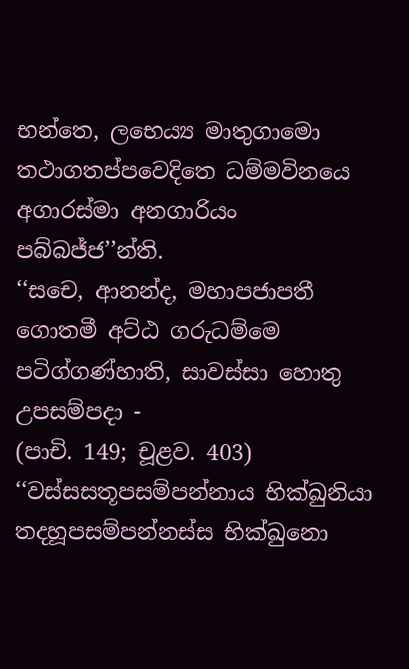භන්තෙ, ලභෙය්‍ය මාතුගාමො තථාගතප්පවෙදිතෙ ධම්මවිනයෙ අගාරස්මා අනගාරියං පබ්බජ්ජ’’න්ති.
‘‘සචෙ, ආනන්ද, මහාපජාපතී ගොතමී අට්ඨ ගරුධම්මෙ පටිග්ගණ්හාති, සාවස්සා හොතු උපසම්පදා -
(පාචි. 149; චූළව. 403) ‘‘වස්සසතූපසම්පන්නාය භික්ඛුනියා තදහූපසම්පන්නස්ස භික්ඛුනො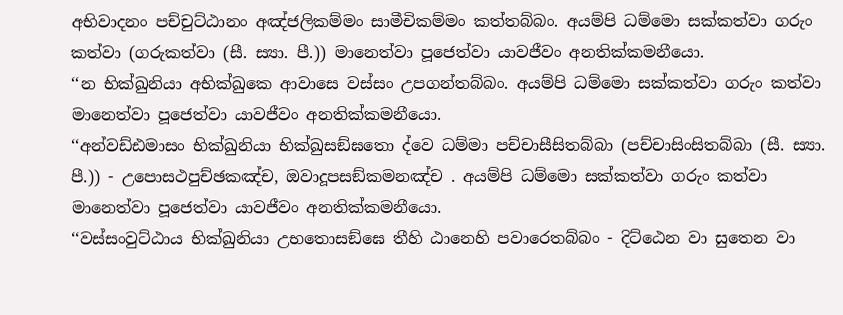අභිවාදනං පච්චුට්ඨානං අඤ්ජලිකම්මං සාමීචිකම්මං කත්තබ්බං. අයම්පි ධම්මො සක්කත්වා ගරුං කත්වා (ගරුකත්වා (සී. ස්‍යා. පී.)) මානෙත්වා පූජෙත්වා යාවජීවං අනතික්කමනීයො.
‘‘න භික්ඛුනියා අභික්ඛුකෙ ආවාසෙ වස්සං උපගන්තබ්බං. අයම්පි ධම්මො සක්කත්වා ගරුං කත්වා මානෙත්වා පූජෙත්වා යාවජීවං අනතික්කමනීයො.
‘‘අන්වඩ්ඪමාසං භික්ඛුනියා භික්ඛුසඞ්ඝතො ද්වෙ ධම්මා පච්චාසීසිතබ්බා (පච්චාසිංසිතබ්බා (සී. ස්‍යා. පී.)) - උපොසථපුච්ඡකඤ්ච, ඔවාදූපසඞ්කමනඤ්ච . අයම්පි ධම්මො සක්කත්වා ගරුං කත්වා මානෙත්වා පූජෙත්වා යාවජීවං අනතික්කමනීයො.
‘‘වස්සංවුට්ඨාය භික්ඛුනියා උභතොසඞ්ඝෙ තීහි ඨානෙහි පවාරෙතබ්බං - දිට්ඨෙන වා සුතෙන වා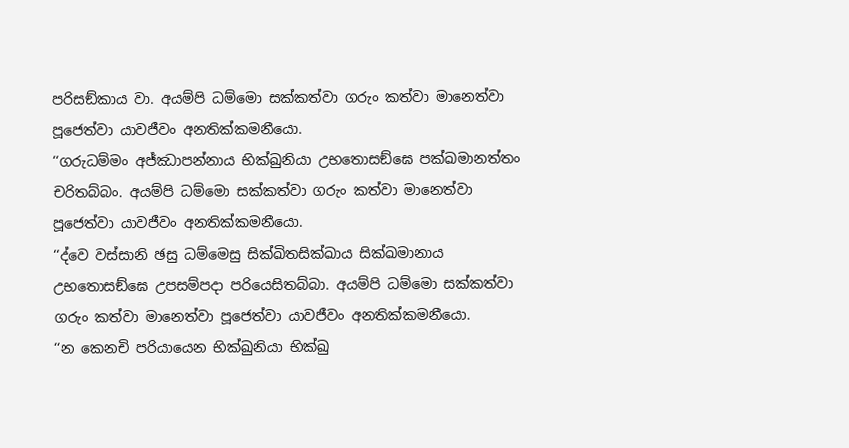පරිසඞ්කාය වා. අයම්පි ධම්මො සක්කත්වා ගරුං කත්වා මානෙත්වා පූජෙත්වා යාවජීවං අනතික්කමනීයො.
‘‘ගරුධම්මං අජ්ඣාපන්නාය භික්ඛුනියා උභතොසඞ්ඝෙ පක්ඛමානත්තං චරිතබ්බං. අයම්පි ධම්මො සක්කත්වා ගරුං කත්වා මානෙත්වා පූජෙත්වා යාවජීවං අනතික්කමනීයො.
‘‘ද්වෙ වස්සානි ඡසු ධම්මෙසු සික්ඛිතසික්ඛාය සික්ඛමානාය උභතොසඞ්ඝෙ උපසම්පදා පරියෙසිතබ්බා. අයම්පි ධම්මො සක්කත්වා ගරුං කත්වා මානෙත්වා පූජෙත්වා යාවජීවං අනතික්කමනීයො.
‘‘න කෙනචි පරියායෙන භික්ඛුනියා භික්ඛු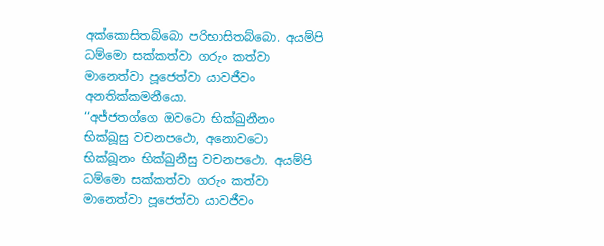අක්කොසිතබ්බො පරිභාසිතබ්බො. අයම්පි ධම්මො සක්කත්වා ගරුං කත්වා මානෙත්වා පූජෙත්වා යාවජීවං අනතික්කමනීයො.
‘‘අජ්ජතග්ගෙ ඔවටො භික්ඛුනීනං භික්ඛූසු වචනපථො, අනොවටො භික්ඛූනං භික්ඛුනීසු වචනපථො. අයම්පි ධම්මො සක්කත්වා ගරුං කත්වා මානෙත්වා පූජෙත්වා යාවජීවං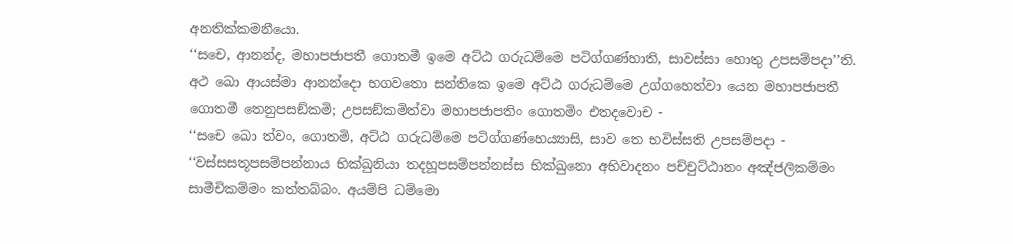අනතික්කමනීයො.
‘‘සචෙ, ආනන්ද, මහාපජාපතී ගොතමී ඉමෙ අට්ඨ ගරුධම්මෙ පටිග්ගණ්හාති, සාවස්සා හොතු උපසම්පදා’’ති.
අථ ඛො ආයස්මා ආනන්දො භගවතො සන්තිකෙ ඉමෙ අට්ඨ ගරුධම්මෙ උග්ගහෙත්වා යෙන මහාපජාපතී ගොතමී තෙනුපසඞ්කමි; උපසඞ්කමිත්වා මහාපජාපතිං ගොතමිං එතදවොච -
‘‘සචෙ ඛො ත්වං, ගොතමි, අට්ඨ ගරුධම්මෙ පටිග්ගණ්හෙය්‍යාසි, සාව තෙ භවිස්සති උපසම්පදා -
‘‘වස්සසතූපසම්පන්නාය භික්ඛුනියා තදහූපසම්පන්නස්ස භික්ඛුනො අභිවාදනං පච්චුට්ඨානං අඤ්ජලිකම්මං සාමීචිකම්මං කත්තබ්බං. අයම්පි ධම්මො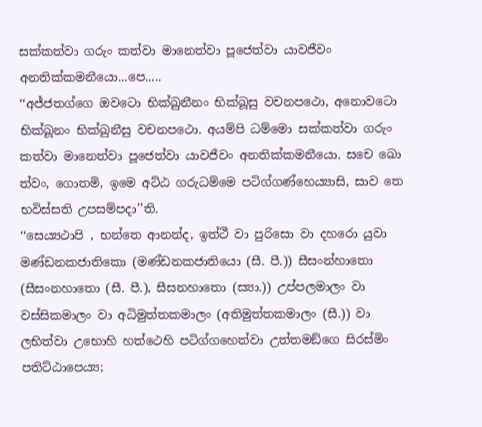සක්කත්වා ගරුං කත්වා මානෙත්වා පූජෙත්වා යාවජීවං අනතික්කමනීයො...පෙ.....
‘‘අජ්ජතග්ගෙ ඔවටො භික්ඛුනීනං භික්ඛූසු වචනපථො, අනොවටො භික්ඛූනං භික්ඛුනීසු වචනපථො. අයම්පි ධම්මො සක්කත්වා ගරුං කත්වා මානෙත්වා පූජෙත්වා යාවජීවං අනතික්කමනීයො. සචෙ ඛො ත්වං, ගොතමි, ඉමෙ අට්ඨ ගරුධම්මෙ පටිග්ගණ්හෙය්‍යාසි, සාව තෙ භවිස්සති උපසම්පදා’’ති.
‘‘සෙය්‍යථාපි , භන්තෙ ආනන්ද, ඉත්ථී වා පුරිසො වා දහරො යුවා මණ්ඩනකජාතිකො (මණ්ඩනකජාතියො (සී. පී.)) සීසංන්හාතො (සීසංනහාතො (සී. පී.), සීසනහාතො (ස්‍යා.)) උප්පලමාලං වා වස්සිකමාලං වා අධිමුත්තකමාලං (අතිමුත්තකමාලං (සී.)) වා ලභිත්වා උභොහි හත්ථෙහි පටිග්ගහෙත්වා උත්තමඞ්ගෙ සිරස්මිං පතිට්ඨාපෙය්‍ය;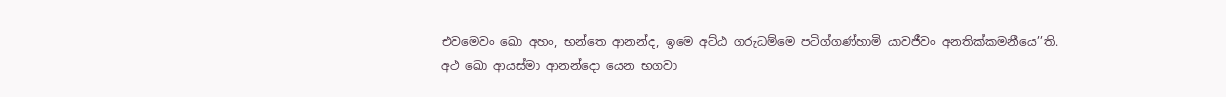එවමෙවං ඛො අහං, භන්තෙ ආනන්ද, ඉමෙ අට්ඨ ගරුධම්මෙ පටිග්ගණ්හාමි යාවජීවං අනතික්කමනීයෙ’’ති.
අථ ඛො ආයස්මා ආනන්දො යෙන භගවා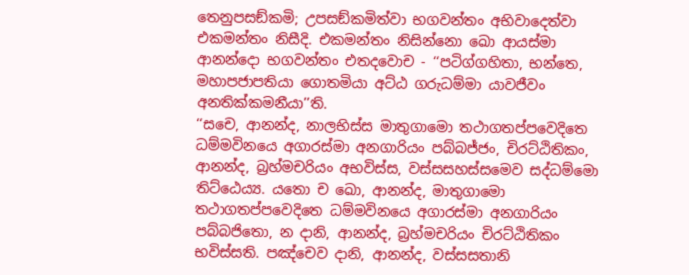තෙනුපසඞ්කමි; උපසඞ්කමිත්වා භගවන්තං අභිවාදෙත්වා එකමන්තං නිසීදි. එකමන්තං නිසින්නො ඛො ආයස්මා ආනන්දො භගවන්තං එතදවොච - ‘‘පටිග්ගහිතා, භන්තෙ, මහාපජාපතියා ගොතමියා අට්ඨ ගරුධම්මා යාවජීවං අනතික්කමනීයා’’ති.
‘‘සචෙ, ආනන්ද, නාලභිස්ස මාතුගාමො තථාගතප්පවෙදිතෙ ධම්මවිනයෙ අගාරස්මා අනගාරියං පබ්බජ්ජං, චිරට්ඨිතිකං, ආනන්ද, බ්‍රහ්මචරියං අභවිස්ස, වස්සසහස්සමෙව සද්ධම්මො තිට්ඨෙය්‍ය. යතො ච ඛො, ආනන්ද, මාතුගාමො තථාගතප්පවෙදිතෙ ධම්මවිනයෙ අගාරස්මා අනගාරියං පබ්බජිතො, න දානි, ආනන්ද, බ්‍රහ්මචරියං චිරට්ඨිතිකං භවිස්සති. පඤ්චෙව දානි, ආනන්ද, වස්සසතානි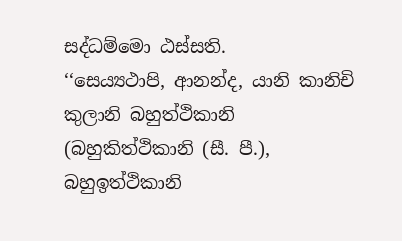සද්ධම්මො ඨස්සති.
‘‘සෙය්‍යථාපි, ආනන්ද, යානි කානිචි කුලානි බහුත්ථිකානි (බහුකිත්ථිකානි (සී. පී.), බහුඉත්ථිකානි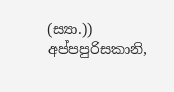(ස්‍යා.)) අප්පපුරිසකානි,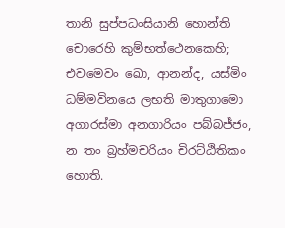තානි සුප්පධංසියානි හොන්ති චොරෙහි කුම්භත්ථෙනකෙහි; එවමෙවං ඛො, ආනන්ද, යස්මිං ධම්මවිනයෙ ලභති මාතුගාමො අගාරස්මා අනගාරියං පබ්බජ්ජං, න තං බ්‍රහ්මචරියං චිරට්ඨිතිකං හොති.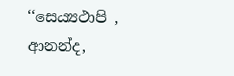‘‘සෙය්‍යථාපි , ආනන්ද,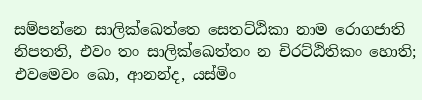සම්පන්නෙ සාලික්ඛෙත්තෙ සෙතට්ඨිකා නාම රොගජාති නිපතති, එවං තං සාලික්ඛෙත්තං න චිරට්ඨිතිකං හොති; එවමෙවං ඛො, ආනන්ද, යස්මිං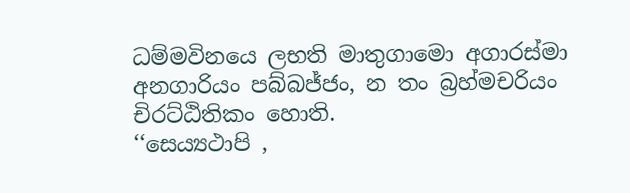ධම්මවිනයෙ ලභති මාතුගාමො අගාරස්මා අනගාරියං පබ්බජ්ජං, න තං බ්‍රහ්මචරියං චිරට්ඨිතිකං හොති.
‘‘සෙය්‍යථාපි ,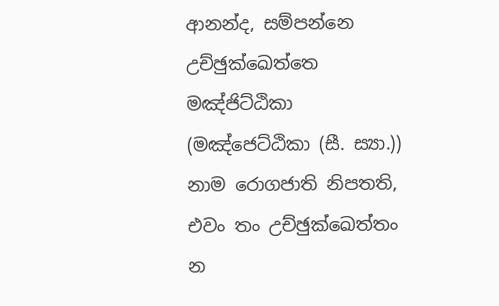ආනන්ද, සම්පන්නෙ උච්ඡුක්ඛෙත්තෙ මඤ්ජිට්ඨිකා (මඤ්ජෙට්ඨිකා (සී. ස්‍යා.)) නාම රොගජාති නිපතති, එවං තං උච්ඡුක්ඛෙත්තං න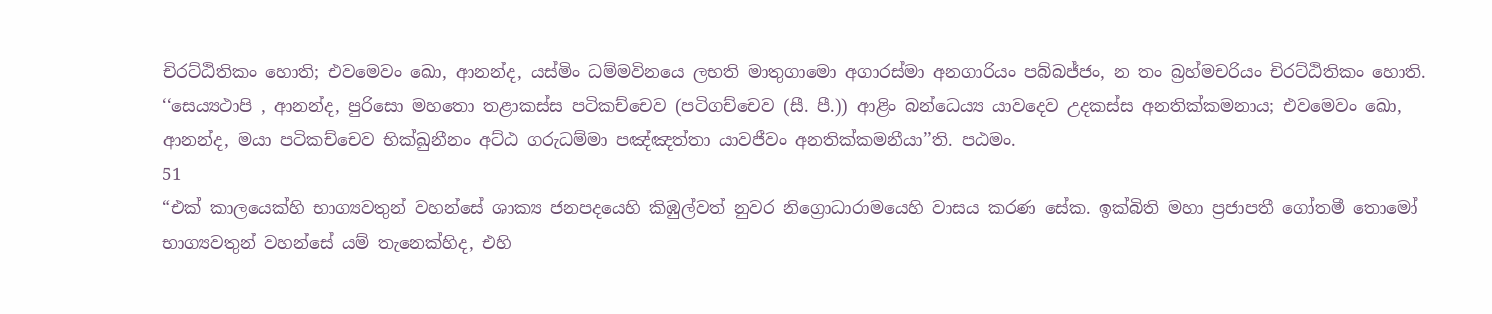චිරට්ඨිතිකං හොති; එවමෙවං ඛො, ආනන්ද, යස්මිං ධම්මවිනයෙ ලභති මාතුගාමො අගාරස්මා අනගාරියං පබ්බජ්ජං, න තං බ්‍රහ්මචරියං චිරට්ඨිතිකං හොති.
‘‘සෙය්‍යථාපි , ආනන්ද, පුරිසො මහතො තළාකස්ස පටිකච්චෙව (පටිගච්චෙව (සී. පී.)) ආළිං බන්ධෙය්‍ය යාවදෙව උදකස්ස අනතික්කමනාය; එවමෙවං ඛො, ආනන්ද, මයා පටිකච්චෙව භික්ඛුනීනං අට්ඨ ගරුධම්මා පඤ්ඤත්තා යාවජීවං අනතික්කමනීයා’’ති. පඨමං.
51
“එක් කාලයෙක්හි භාග්‍යවතුන් වහන්සේ ශාක්‍ය ජනපදයෙහි කිඹුල්වත් නුවර නිග්‍රොධාරාමයෙහි වාසය කරණ සේක. ඉක්බිති මහා ප්‍රජාපතී ගෝතමී තොමෝ භාග්‍යවතුන් වහන්සේ යම් තැනෙක්හිද, එහි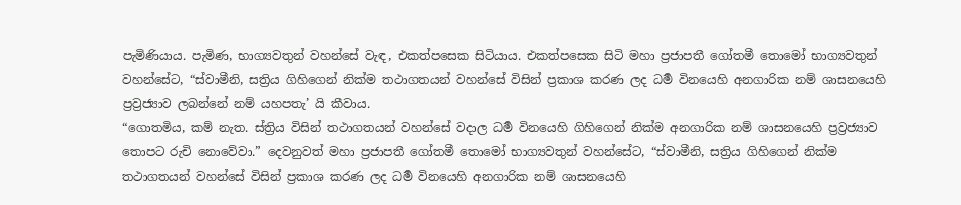පැමිණියාය. පැමිණ, භාග්‍යවතුන් වහන්සේ වැඳ, එකත්පසෙක සිටියාය. එකත්පසෙක සිටි මහා ප්‍රජාපතී ගෝතමී තොමෝ භාග්‍යවතුන් වහන්සේට, “ස්වාමීනි, සත්‍රිය ගිහිගෙන් නික්ම තථාගතයන් වහන්සේ විසින් ප්‍රකාශ කරණ ලද ධර්‍ම විනයෙහි අනගාරික නම් ශාසනයෙහි ප්‍රව්‍රජ්‍යාව ලබන්නේ නම් යහපතැ’ යි කීවාය.
“ගොතමිය, කම් නැත. ස්ත්‍රිය විසින් තථාගතයන් වහන්සේ වදාල ධර්‍ම විනයෙහි ගිහිගෙන් නික්ම අනගාරික නම් ශාසනයෙහි ප්‍රව්‍රජ්‍යාව තොපට රුචි නොවේවා.” දෙවනුවත් මහා ප්‍රජාපතී ගෝතමී තොමෝ භාග්‍යවතුන් වහන්සේට, “ස්වාමීනි, සත්‍රිය ගිහිගෙන් නික්ම තථාගතයන් වහන්සේ විසින් ප්‍රකාශ කරණ ලද ධර්‍ම විනයෙහි අනගාරික නම් ශාසනයෙහි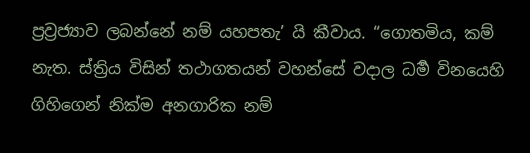ප්‍රව්‍රජ්‍යාව ලබන්නේ නම් යහපතැ’ යි කීවාය. “ගොතමිය, කම් නැත. ස්ත්‍රිය විසින් තථාගතයන් වහන්සේ වදාල ධර්‍ම විනයෙහි ගිහිගෙන් නික්ම අනගාරික නම්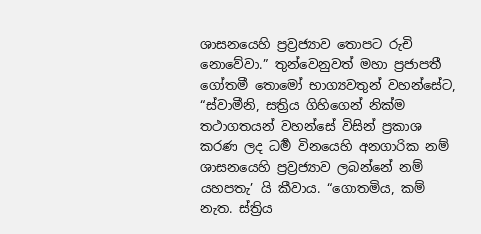ශාසනයෙහි ප්‍රව්‍රජ්‍යාව තොපට රුචි නොවේවා.” තුන්වෙනුවත් මහා ප්‍රජාපතී ගෝතමී තොමෝ භාග්‍යවතුන් වහන්සේට, “ස්වාමීනි, සත්‍රිය ගිහිගෙන් නික්ම තථාගතයන් වහන්සේ විසින් ප්‍රකාශ කරණ ලද ධර්‍ම විනයෙහි අනගාරික නම් ශාසනයෙහි ප්‍රව්‍රජ්‍යාව ලබන්නේ නම් යහපතැ’ යි කීවාය. “ගොතමිය, කම් නැත. ස්ත්‍රිය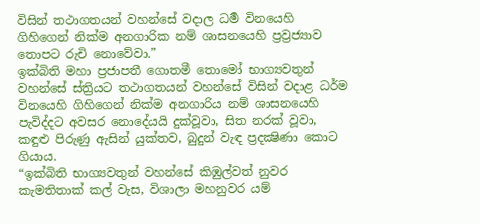විසින් තථාගතයන් වහන්සේ වදාල ධර්‍ම විනයෙහි ගිහිගෙන් නික්ම අනගාරික නම් ශාසනයෙහි ප්‍රව්‍රජ්‍යාව තොපට රුචි නොවේවා.”
ඉක්බිති මහා ප්‍රජාපතී ගොතමී තොමෝ භාග්‍යවතුන් වහන්සේ ස්ත්‍රියට තථාගතයන් වහන්සේ විසින් වදාළ ධර්ම විනයෙහි ගිහිගෙන් නික්ම අනගාරිය නම් ශාසනයෙහි පැවිද්දට අවසර නොදේයයි දුක්වූවා, සිත නරක් වූවා, කඳුළු පිරුණු ඇසින් යුක්තව, බුදුන් වැඳ ප්‍රදක්‍ෂිණා කොට ගියාය.
“ඉක්බිති භාග්‍යවතුන් වහන්සේ කිඹුල්වත් නුවර කැමතිතාක් කල් වැස, විශාලා මහනුවර යම්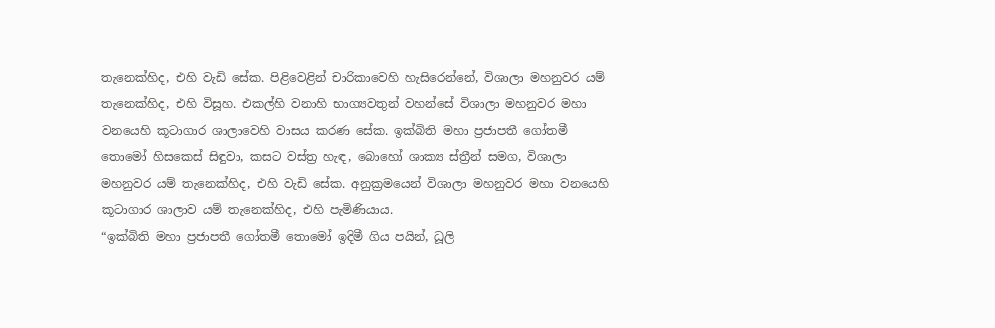තැනෙක්හිද, එහි වැඩි සේක. පිළිවෙළින් චාරිකාවෙහි හැසිරෙන්නේ, විශාලා මහනුවර යම් තැනෙක්හිද, එහි විසූහ. එකල්හි වනාහි භාග්‍යවතුන් වහන්සේ විශාලා මහනුවර මහා වනයෙහි කූටාගාර ශාලාවෙහි වාසය කරණ සේක. ඉක්බිති මහා ප්‍රජාපතී ගෝතමී තොමෝ හිසකෙස් සිඳුවා, කසට වස්ත්‍ර හැඳ, බොහෝ ශාක්‍ය ස්ත්‍රීන් සමග, විශාලා මහනුවර යම් තැනෙක්හිද, එහි වැඩි සේක. අනුක්‍රමයෙන් විශාලා මහනුවර මහා වනයෙහි කූටාගාර ශාලාව යම් තැනෙක්හිද, එහි පැමිණියාය.
“ඉක්බිති මහා ප්‍රජාපතී ගෝතමී තොමෝ ඉදිමී ගිය පයින්, ධූලි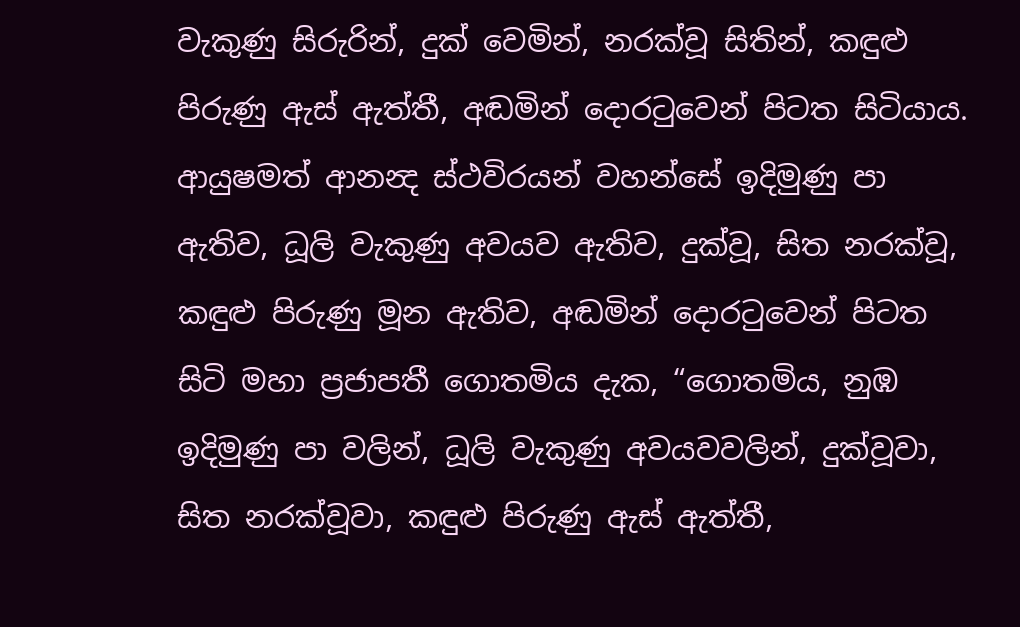වැකුණු සිරුරින්, දුක් වෙමින්, නරක්වූ සිතින්, කඳුළු පිරුණු ඇස් ඇත්තී, අඬමින් දොරටුවෙන් පිටත සිටියාය. ආයුෂමත් ආනන්‍ද ස්ථවිරයන් වහන්සේ ඉදිමුණු පා ඇතිව, ධූලි වැකුණු අවයව ඇතිව, දුක්වූ, සිත නරක්වූ, කඳුළු පිරුණු මූන ඇතිව, අඬමින් දොරටුවෙන් පිටත සිටි මහා ප්‍රජාපතී ගොතමිය දැක, “ගොතමිය, නුඹ ඉදිමුණු පා වලින්, ධූලි වැකුණු අවයවවලින්, දුක්වූවා, සිත නරක්වූවා, කඳුළු පිරුණු ඇස් ඇත්තී,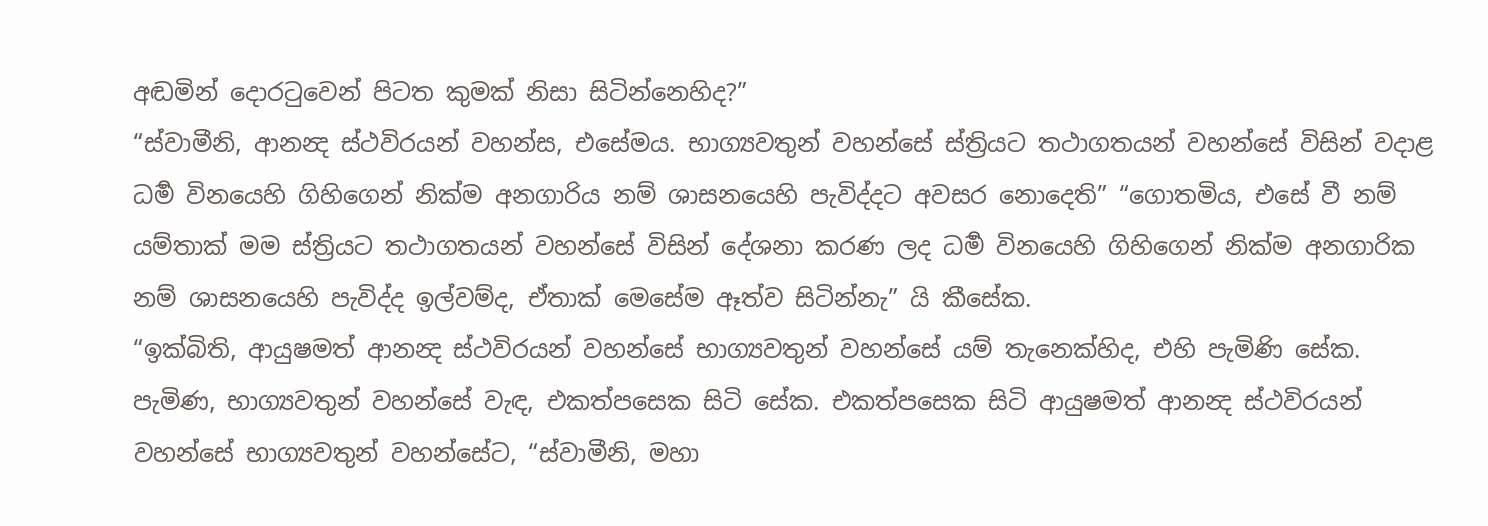අඬමින් දොරටුවෙන් පිටත කුමක් නිසා සිටින්නෙහිද?”
“ස්වාමීනි, ආනන්‍ද ස්ථවිරයන් වහන්ස, එසේමය. භාග්‍යවතුන් වහන්සේ ස්ත්‍රියට තථාගතයන් වහන්සේ විසින් වදාළ ධර්‍ම විනයෙහි ගිහිගෙන් නික්ම අනගාරිය නම් ශාසනයෙහි පැවිද්දට අවසර නොදෙති” “ගොතමිය, එසේ වී නම් යම්තාක් මම ස්ත්‍රියට තථාගතයන් වහන්සේ විසින් දේශනා කරණ ලද ධර්‍ම විනයෙහි ගිහිගෙන් නික්ම අනගාරික නම් ශාසනයෙහි පැවිද්ද ඉල්වම්ද, ඒතාක් මෙසේම ඈත්ව සිටින්නැ” යි කීසේක.
“ඉක්බිති, ආයුෂමත් ආනන්‍ද ස්ථවිරයන් වහන්සේ භාග්‍යවතුන් වහන්සේ යම් තැනෙක්හිද, එහි පැමිණි සේක. පැමිණ, භාග්‍යවතුන් වහන්සේ වැඳ, එකත්පසෙක සිටි සේක. එකත්පසෙක සිටි ආයුෂමත් ආනන්‍ද ස්ථවිරයන් වහන්සේ භාග්‍යවතුන් වහන්සේට, “ස්වාමීනි, මහා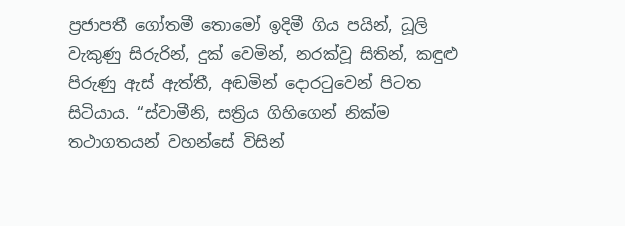ප්‍රජාපතී ගෝතමී තොමෝ ඉදිමී ගිය පයින්, ධූලි වැකුණු සිරුරින්, දුක් වෙමින්, නරක්වූ සිතින්, කඳුළු පිරුණු ඇස් ඇත්තී, අඬමින් දොරටුවෙන් පිටත සිටියාය. “ස්වාමීනි, සත්‍රිය ගිහිගෙන් නික්ම තථාගතයන් වහන්සේ විසින්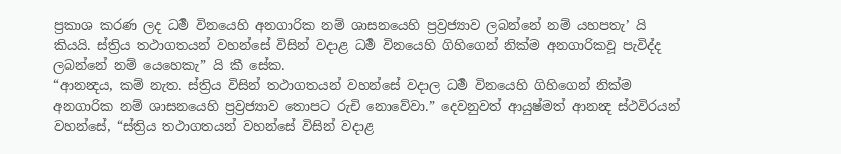ප්‍රකාශ කරණ ලද ධර්‍ම විනයෙහි අනගාරික නම් ශාසනයෙහි ප්‍රව්‍රජ්‍යාව ලබන්නේ නම් යහපතැ’ යි කියයි. ස්ත්‍රිය තථාගතයන් වහන්සේ විසින් වදාළ ධර්‍ම විනයෙහි ගිහිගෙන් නික්ම අනගාරිකවූ පැවිද්ද ලබන්නේ නම් යෙහෙකැ” යි කී සේක.
“ආනන්‍දය, කම් නැත. ස්ත්‍රිය විසින් තථාගතයන් වහන්සේ වදාල ධර්‍ම විනයෙහි ගිහිගෙන් නික්ම අනගාරික නම් ශාසනයෙහි ප්‍රව්‍රජ්‍යාව තොපට රුචි නොවේවා.” දෙවනුවත් ආයුෂ්මත් ආනන්‍ද ස්ථවිරයන් වහන්සේ, “ස්ත්‍රිය තථාගතයන් වහන්සේ විසින් වදාළ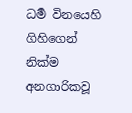ධර්‍ම විනයෙහි ගිහිගෙන් නික්ම අනගාරිකවූ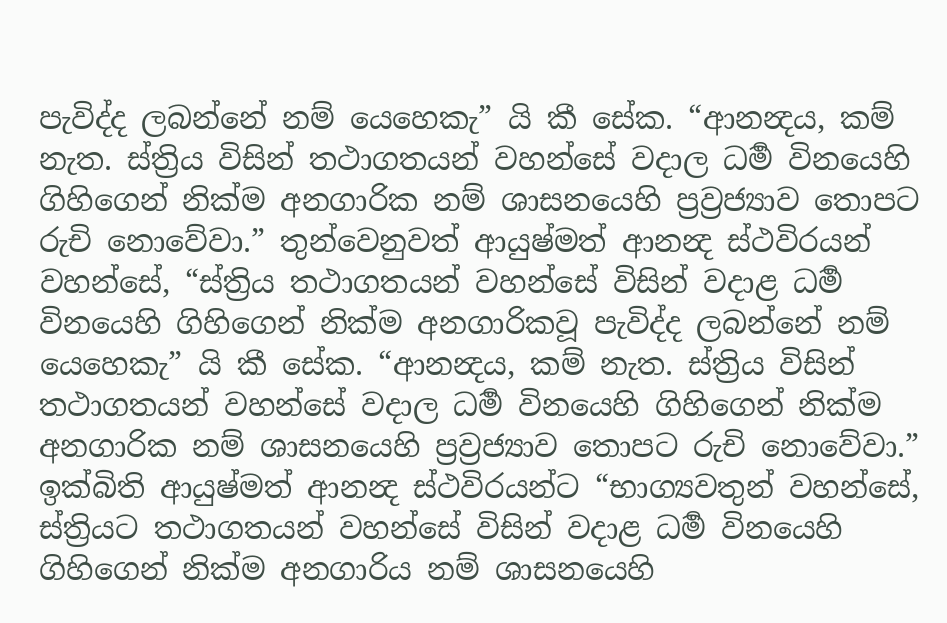පැවිද්ද ලබන්නේ නම් යෙහෙකැ” යි කී සේක. “ආනන්‍දය, කම් නැත. ස්ත්‍රිය විසින් තථාගතයන් වහන්සේ වදාල ධර්‍ම විනයෙහි ගිහිගෙන් නික්ම අනගාරික නම් ශාසනයෙහි ප්‍රව්‍රජ්‍යාව තොපට රුචි නොවේවා.” තුන්වෙනුවත් ආයුෂ්මත් ආනන්‍ද ස්ථවිරයන් වහන්සේ, “ස්ත්‍රිය තථාගතයන් වහන්සේ විසින් වදාළ ධර්‍ම විනයෙහි ගිහිගෙන් නික්ම අනගාරිකවූ පැවිද්ද ලබන්නේ නම් යෙහෙකැ” යි කී සේක. “ආනන්‍දය, කම් නැත. ස්ත්‍රිය විසින් තථාගතයන් වහන්සේ වදාල ධර්‍ම විනයෙහි ගිහිගෙන් නික්ම අනගාරික නම් ශාසනයෙහි ප්‍රව්‍රජ්‍යාව තොපට රුචි නොවේවා.”
ඉක්බිති ආයුෂ්මත් ආනන්‍ද ස්ථවිරයන්ට “භාග්‍යවතුන් වහන්සේ, ස්ත්‍රියට තථාගතයන් වහන්සේ විසින් වදාළ ධර්‍ම විනයෙහි ගිහිගෙන් නික්ම අනගාරිය නම් ශාසනයෙහි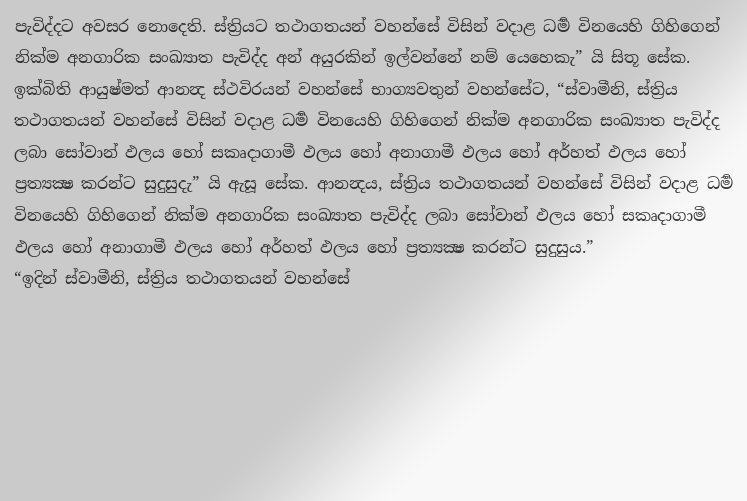පැවිද්දට අවසර නොදෙති. ස්ත්‍රියට තථාගතයන් වහන්සේ විසින් වදාළ ධර්‍ම විනයෙහි ගිහිගෙන් නික්ම අනගාරික සංඛ්‍යාත පැවිද්ද අන් අයුරකින් ඉල්වන්නේ නම් යෙහෙකැ” යි සිතූ සේක.
ඉක්බිති ආයුෂ්මත් ආනන්‍ද ස්ථවිරයන් වහන්සේ භාග්‍යවතුන් වහන්සේට, “ස්වාමීනි, ස්ත්‍රිය තථාගතයන් වහන්සේ විසින් වදාළ ධර්‍ම විනයෙහි ගිහිගෙන් නික්ම අනගාරික සංඛ්‍යාත පැවිද්ද ලබා සෝවාන් ඵලය හෝ සකෘදාගාමී ඵලය හෝ අනාගාමී ඵලය හෝ අර්හත් ඵලය හෝ ප්‍රත්‍යක්‍ෂ කරන්ට සුදුසුදැ” යි ඇසූ සේක. ආනන්‍දය, ස්ත්‍රිය තථාගතයන් වහන්සේ විසින් වදාළ ධර්‍ම විනයෙහි ගිහිගෙන් නික්ම අනගාරික සංඛ්‍යාත පැවිද්ද ලබා සෝවාන් ඵලය හෝ සකෘදාගාමී ඵලය හෝ අනාගාමී ඵලය හෝ අර්හත් ඵලය හෝ ප්‍රත්‍යක්‍ෂ කරන්ට සුදුසුය.”
“ඉදින් ස්වාමීනි, ස්ත්‍රිය තථාගතයන් වහන්සේ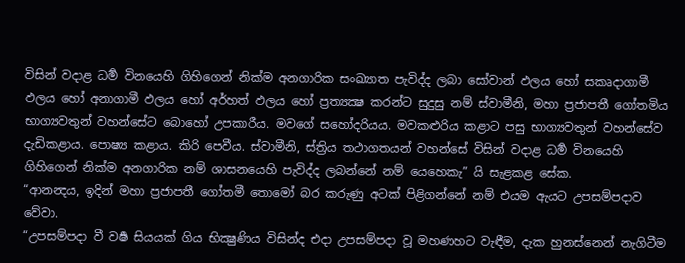විසින් වදාළ ධර්‍ම විනයෙහි ගිහිගෙන් නික්ම අනගාරික සංඛ්‍යාත පැවිද්ද ලබා සෝවාන් ඵලය හෝ සකෘදාගාමී ඵලය හෝ අනාගාමී ඵලය හෝ අර්හත් ඵලය හෝ ප්‍රත්‍යක්‍ෂ කරන්ට සුදුසු නම් ස්වාමීනි, මහා ප්‍රජාපතී ගෝතමිය භාග්‍යවතුන් වහන්සේට බොහෝ උපකාරීය. මවගේ සහෝදරියය. මවකළුරිය කළාට පසු භාග්‍යවතුන් වහන්සේව දැඩිකළාය. පොෂ්‍ය කළාය. කිරි පෙවීය. ස්වාමීනි, ස්ත්‍රිය තථාගතයන් වහන්සේ විසින් වදාළ ධර්‍ම විනයෙහි ගිහිගෙන් නික්ම අනගාරික නම් ශාසනයෙහි පැවිද්ද ලබන්නේ නම් යෙහෙකැ” යි සැළකළ සේක.
“ආනන්‍දය, ඉදින් මහා ප්‍රජාපතී ගෝතමී තොමෝ බර කරුණු අටක් පිළිගන්නේ නම් එයම ඇයට උපසම්පදාව වේවා.
“උපසම්පදා වී වර්‍ෂ සියයක් ගිය භික්‍ෂුණිය විසින්ද එදා උපසම්පදා වූ මහණහට වැඳීම, දැක හුනස්නෙන් නැගිටීම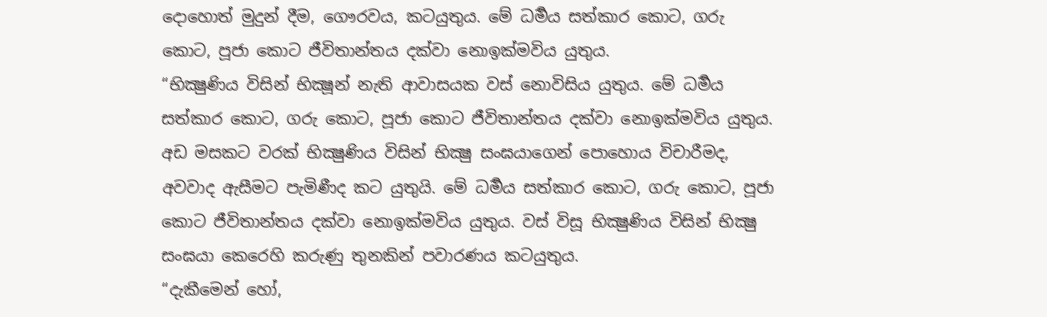දොහොත් මුදුන් දීම, ගෞරවය, කටයුතුය. මේ ධර්‍මය සත්කාර කොට, ගරු කොට, පූජා කොට ජීවිතාන්තය දක්වා නොඉක්මවිය යුතුය.
“භික්‍ෂුණිය විසින් භික්‍ෂූන් නැති ආවාසයක වස් නොවිසිය යුතුය. මේ ධර්‍මය සත්කාර කොට, ගරු කොට, පූජා කොට ජීවිතාන්තය දක්වා නොඉක්මවිය යුතුය. අඩ මසකට වරක් භික්‍ෂුණිය විසින් භික්‍ෂු සංඝයාගෙන් පොහොය විචාරීමද, අවවාද ඇසීමට පැමිණීද කට යුතුයි. මේ ධර්‍මය සත්කාර කොට, ගරු කොට, පූජා කොට ජීවිතාන්තය දක්වා නොඉක්මවිය යුතුය. වස් විසූ භික්‍ෂුණිය විසින් භික්‍ෂු සංඝයා කෙරෙහි කරුණු තුනකින් පවාරණය කටයුතුය.
“දැකීමෙන් හෝ,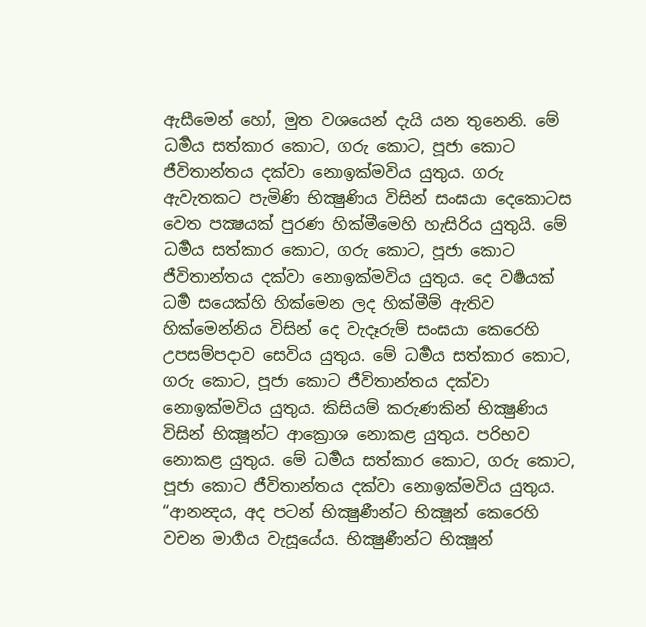ඇසීමෙන් හෝ, මුත වශයෙන් දැයි යන තුනෙනි. මේ ධර්‍මය සත්කාර කොට, ගරු කොට, පූජා කොට ජීවිතාන්තය දක්වා නොඉක්මවිය යුතුය. ගරු ඇවැතකට පැමිණි භික්‍ෂුණිය විසින් සංඝයා දෙකොටස වෙත පක්‍ෂයක් පුරණ හික්මීමෙහි හැසිරිය යුතුයි. මේ ධර්‍මය සත්කාර කොට, ගරු කොට, පූජා කොට ජීවිතාන්තය දක්වා නොඉක්මවිය යුතුය. දෙ වර්‍ෂයක් ධර්‍ම සයෙක්හි හික්මෙන ලද හික්මීම් ඇතිව හික්මෙන්නිය විසින් දෙ වැදෑරුම් සංඝයා කෙරෙහි උපසම්පදාව සෙවිය යුතුය. මේ ධර්‍මය සත්කාර කොට, ගරු කොට, පූජා කොට ජීවිතාන්තය දක්වා නොඉක්මවිය යුතුය. කිසියම් කරුණකින් භික්‍ෂුණිය විසින් භික්‍ෂූන්ට ආක්‍රොශ නොකළ යුතුය. පරිභව නොකළ යුතුය. මේ ධර්‍මය සත්කාර කොට, ගරු කොට, පූජා කොට ජීවිතාන්තය දක්වා නොඉක්මවිය යුතුය.
“ආනන්‍දය, අද පටන් භික්‍ෂුණීන්ට භික්‍ෂූන් කෙරෙහි වචන මාර්‍ගය වැසූයේය. භික්‍ෂුණීන්ට භික්‍ෂූන්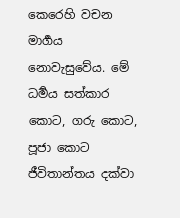කෙරෙහි වචන මාර්‍ගය නොවැසුවේය. මේ ධර්‍මය සත්කාර කොට, ගරු කොට, පූජා කොට ජීවිතාන්තය දක්වා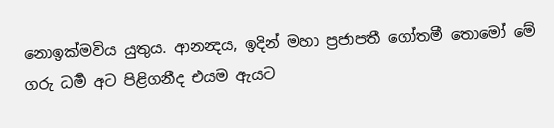නොඉක්මවිය යුතුය. ආනන්‍දය, ඉදින් මහා ප්‍රජාපතී ගෝතමී තොමෝ මේ ගරු ධර්‍ම අට පිළිගනීද එයම ඇයට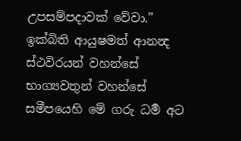උපසම්පදාවක් වේවා.”
ඉක්බිති ආයුෂමත් ආනන්‍ද ස්ථවිරයන් වහන්සේ භාග්‍යවතුන් වහන්සේ සමීපයෙහි මේ ගරු ධර්‍ම අට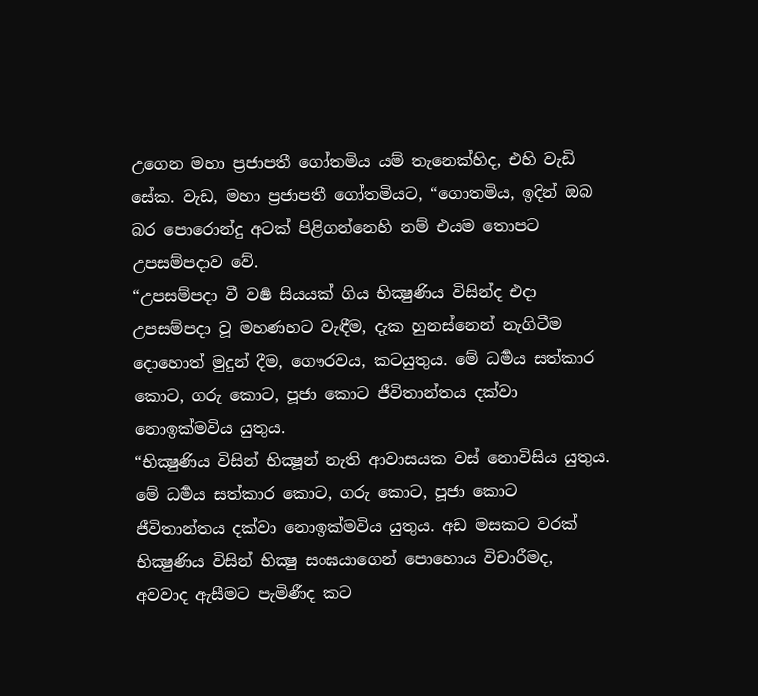උගෙන මහා ප්‍රජාපතී ගෝතමිය යම් තැනෙක්හිද, එහි වැඩි සේක. වැඩ, මහා ප්‍රජාපතී ගෝතමියට, “ගොතමිය, ඉදින් ඔබ බර පොරොන්දු අටක් පිළිගන්නෙහි නම් එයම තොපට උපසම්පදාව වේ.
“උපසම්පදා වී වර්‍ෂ සියයක් ගිය භික්‍ෂුණිය විසින්ද එදා උපසම්පදා වූ මහණහට වැඳීම, දැක හුනස්නෙන් නැගිටීම දොහොත් මුදුන් දීම, ගෞරවය, කටයුතුය. මේ ධර්‍මය සත්කාර කොට, ගරු කොට, පූජා කොට ජීවිතාන්තය දක්වා නොඉක්මවිය යුතුය.
“භික්‍ෂුණිය විසින් භික්‍ෂූන් නැති ආවාසයක වස් නොවිසිය යුතුය. මේ ධර්‍මය සත්කාර කොට, ගරු කොට, පූජා කොට ජීවිතාන්තය දක්වා නොඉක්මවිය යුතුය. අඩ මසකට වරක් භික්‍ෂුණිය විසින් භික්‍ෂු සංඝයාගෙන් පොහොය විචාරීමද, අවවාද ඇසීමට පැමිණීද කට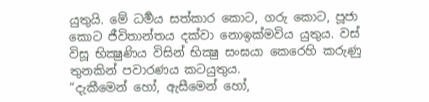යුතුයි. මේ ධර්‍මය සත්කාර කොට, ගරු කොට, පූජා කොට ජීවිතාන්තය දක්වා නොඉක්මවිය යුතුය. වස් විසූ භික්‍ෂුණිය විසින් භික්‍ෂු සංඝයා කෙරෙහි කරුණු තුනකින් පවාරණය කටයුතුය.
“දැකීමෙන් හෝ, ඇසීමෙන් හෝ,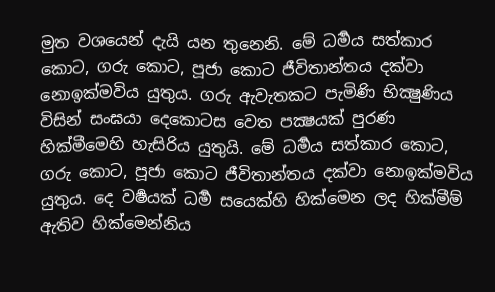මුත වශයෙන් දැයි යන තුනෙනි. මේ ධර්‍මය සත්කාර කොට, ගරු කොට, පූජා කොට ජීවිතාන්තය දක්වා නොඉක්මවිය යුතුය. ගරු ඇවැතකට පැමිණි භික්‍ෂුණිය විසින් සංඝයා දෙකොටස වෙත පක්‍ෂයක් පුරණ හික්මීමෙහි හැසිරිය යුතුයි. මේ ධර්‍මය සත්කාර කොට, ගරු කොට, පූජා කොට ජීවිතාන්තය දක්වා නොඉක්මවිය යුතුය. දෙ වර්‍ෂයක් ධර්‍ම සයෙක්හි හික්මෙන ලද හික්මීම් ඇතිව හික්මෙන්නිය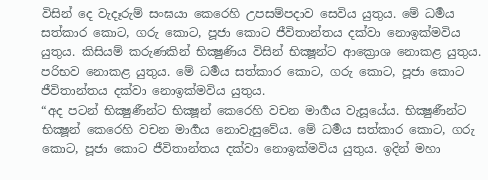විසින් දෙ වැදෑරුම් සංඝයා කෙරෙහි උපසම්පදාව සෙවිය යුතුය. මේ ධර්‍මය සත්කාර කොට, ගරු කොට, පූජා කොට ජීවිතාන්තය දක්වා නොඉක්මවිය යුතුය. කිසියම් කරුණකින් භික්‍ෂුණිය විසින් භික්‍ෂූන්ට ආක්‍රොශ නොකළ යුතුය. පරිභව නොකළ යුතුය. මේ ධර්‍මය සත්කාර කොට, ගරු කොට, පූජා කොට ජීවිතාන්තය දක්වා නොඉක්මවිය යුතුය.
“අද පටන් භික්‍ෂුණීන්ට භික්‍ෂූන් කෙරෙහි වචන මාර්‍ගය වැසූයේය. භික්‍ෂුණීන්ට භික්‍ෂූන් කෙරෙහි වචන මාර්‍ගය නොවැසුවේය. මේ ධර්‍මය සත්කාර කොට, ගරු කොට, පූජා කොට ජීවිතාන්තය දක්වා නොඉක්මවිය යුතුය. ඉදින් මහා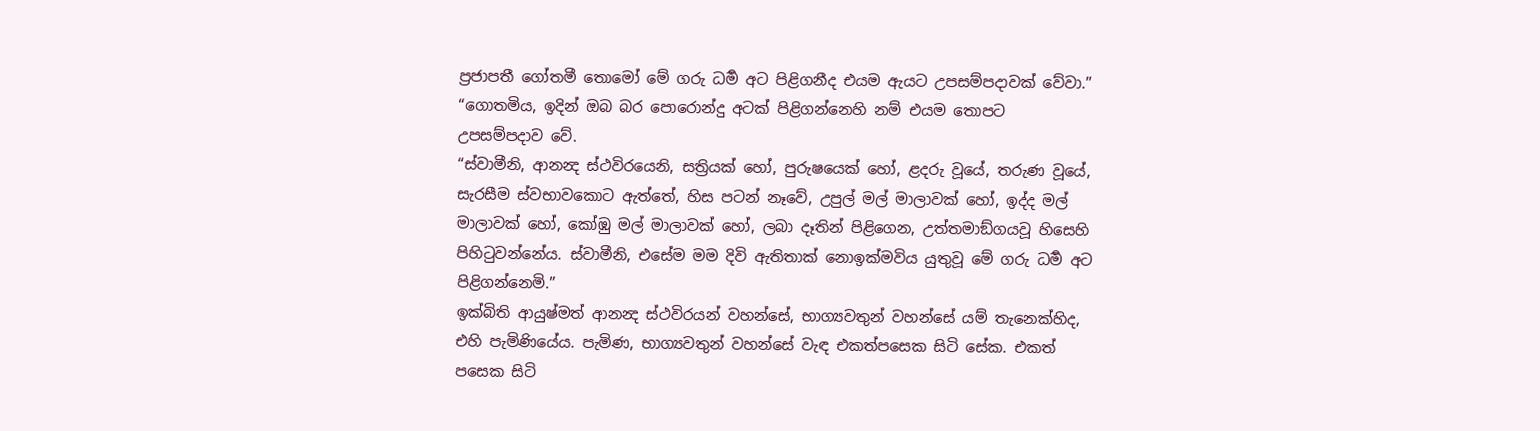ප්‍රජාපතී ගෝතමී තොමෝ මේ ගරු ධර්‍ම අට පිළිගනීද එයම ඇයට උපසම්පදාවක් වේවා.”
“ගොතමිය, ඉදින් ඔබ බර පොරොන්දු අටක් පිළිගන්නෙහි නම් එයම තොපට උපසම්පදාව වේ.
“ස්වාමීනි, ආනන්‍ද ස්ථවිරයෙනි, සත්‍රියක් හෝ, පුරුෂයෙක් හෝ, ළදරු වූයේ, තරුණ වූයේ, සැරසීම ස්වභාවකොට ඇත්තේ, හිස පටන් නෑවේ, උපුල් මල් මාලාවක් හෝ, ඉද්ද මල් මාලාවක් හෝ, කෝඹු මල් මාලාවක් හෝ, ලබා දෑතින් පිළිගෙන, උත්තමාඞ්ගයවූ හිසෙහි පිහිටුවන්නේය. ස්වාමීනි, එසේම මම දිවි ඇතිතාක් නොඉක්මවිය යුතුවූ මේ ගරු ධර්‍ම අට පිළිගන්නෙමි.”
ඉක්බිති ආයුෂ්මත් ආනන්‍ද ස්ථවිරයන් වහන්සේ, භාග්‍යවතුන් වහන්සේ යම් තැනෙක්හිද, එහි පැමිණියේය. පැමිණ, භාග්‍යවතුන් වහන්සේ වැඳ එකත්පසෙක සිටි සේක. එකත් පසෙක සිටි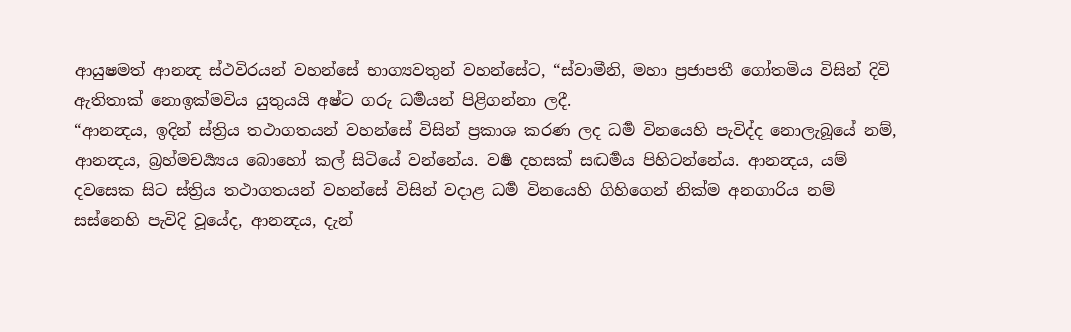ආයුෂමත් ආනන්‍ද ස්ථවිරයන් වහන්සේ භාග්‍යවතුන් වහන්සේට, “ස්වාමීනි, මහා ප්‍රජාපතී ගෝතමිය විසින් දිවි ඇතිතාක් නොඉක්මවිය යුතුයයි අෂ්ට ගරු ධර්‍මයන් පිළිගන්නා ලදී.
“ආනන්‍දය, ඉදින් ස්ත්‍රිය තථාගතයන් වහන්සේ විසින් ප්‍රකාශ කරණ ලද ධර්‍ම විනයෙහි පැවිද්ද නොලැබූයේ නම්, ආනන්‍දය, බ්‍රහ්මචර්‍ය්‍යය බොහෝ කල් සිටියේ වන්නේය. වර්‍ෂ දහසක් සද්‍ධර්‍මය පිහිටන්නේය. ආනන්‍දය, යම් දවසෙක සිට ස්ත්‍රිය තථාගතයන් වහන්සේ විසින් වදාළ ධර්‍ම විනයෙහි ගිහිගෙන් නික්ම අනගාරිය නම් සස්නෙහි පැවිදි වූයේද, ආනන්‍දය, දැන්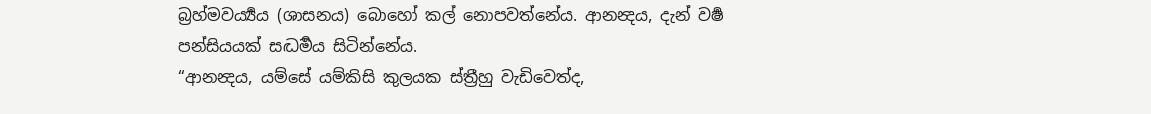බ්‍රහ්මවර්‍ය්‍යය (ශාසනය) බොහෝ කල් නොපවත්නේය. ආනන්‍දය, දැන් වර්‍ෂ පන්සියයක් සද්‍ධර්‍මය සිටින්නේය.
“ආනන්‍දය, යම්සේ යම්කිසි කුලයක ස්ත්‍රීහු වැඩිවෙත්ද,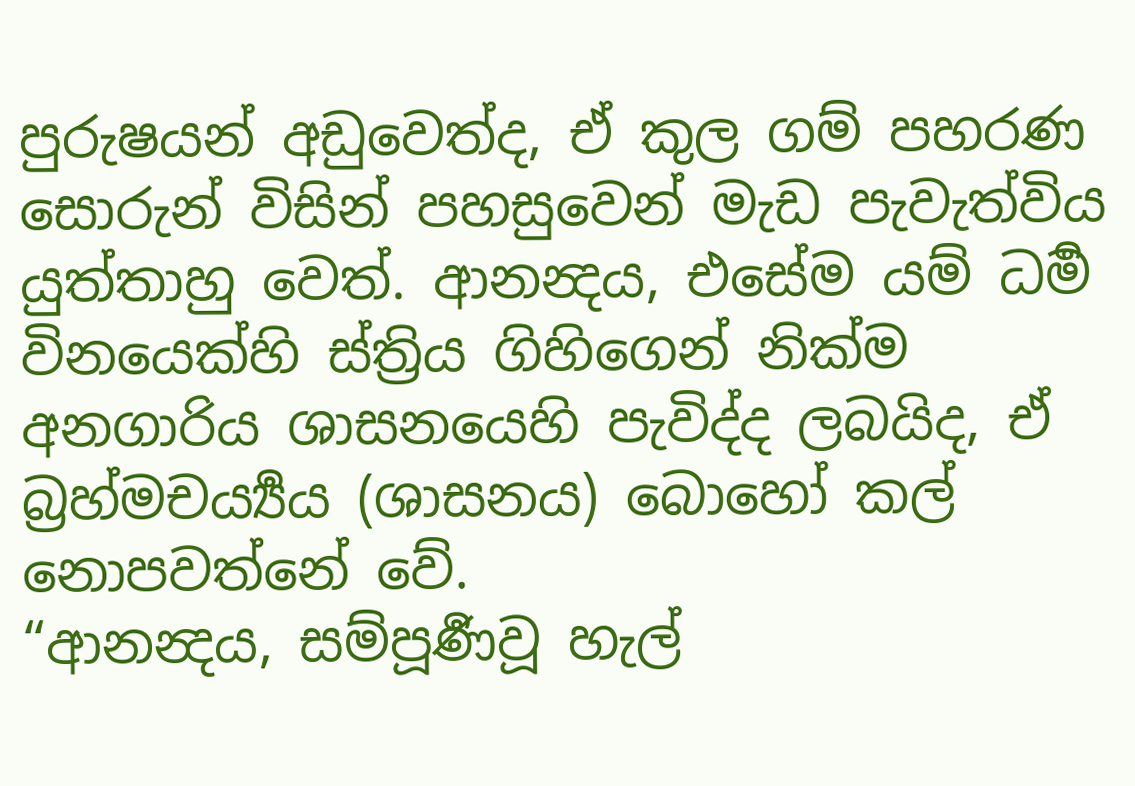පුරුෂයන් අඩුවෙත්ද, ඒ කුල ගම් පහරණ සොරුන් විසින් පහසුවෙන් මැඩ පැවැත්විය යුත්තාහු වෙත්. ආනන්‍දය, එසේම යම් ධර්‍ම විනයෙක්හි ස්ත්‍රිය ගිහිගෙන් නික්ම අනගාරිය ශාසනයෙහි පැවිද්ද ලබයිද, ඒ බ්‍රහ්මචර්‍ය්‍යය (ශාසනය) බොහෝ කල් නොපවත්නේ වේ.
“ආනන්‍දය, සම්පූර්‍ණවූ හැල්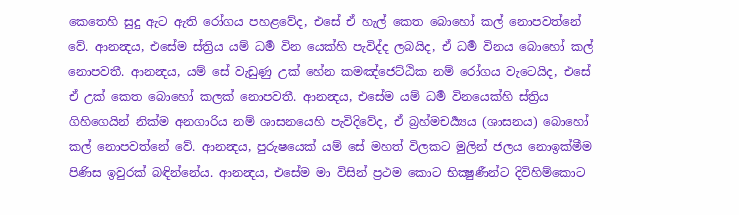කෙතෙහි සුදු ඇට ඇති රෝගය පහළවේද, එසේ ඒ හැල් කෙත බොහෝ කල් නොපවත්නේ වේ. ආනන්‍දය, එසේම ස්ත්‍රිය යම් ධර්‍ම වින යෙක්හි පැවිද්ද ලබයිද, ඒ ධර්‍ම විනය බොහෝ කල් නොපවතී. ආනන්‍දය, යම් සේ වැඩුණු උක් හේන කමඤ්ජෙට්ඨික නම් රෝගය වැටෙයිද, එසේ ඒ උක් කෙත බොහෝ කලක් නොපවතී. ආනන්‍දය, එසේම යම් ධර්‍ම විනයෙක්හි ස්ත්‍රිය ගිහිගෙයින් නික්ම අනගාරිය නම් ශාසනයෙහි පැවිදිවේද, ඒ බ්‍රහ්මචර්‍ය්‍යය (ශාසනය) බොහෝ කල් නොපවත්නේ වේ. ආනන්‍දය, පුරුෂයෙක් යම් සේ මහත් විලකට මුලින් ජලය නොඉක්මීම පිණිස ඉවුරක් බඳින්නේය. ආනන්‍දය, එසේම මා විසින් ප්‍රථම කොට භික්‍ෂුණීන්ට දිවිහිම්කොට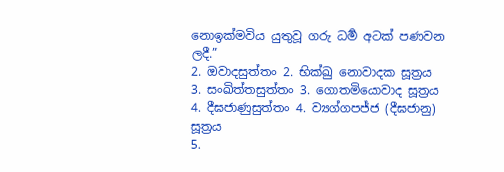නොඉක්මවිය යුතුවූ ගරු ධර්‍ම අටක් පණවන ලදී.”
2. ඔවාදසුත්තං 2. භික්ඛු නොවාදක සූත්‍රය
3. සංඛිත්තසුත්තං 3. ගොතමියොවාද සූත්‍රය
4. දීඝජාණුසුත්තං 4. ව්‍යග්ගපජ්ජ (දීඝජානු) සූත්‍රය
5.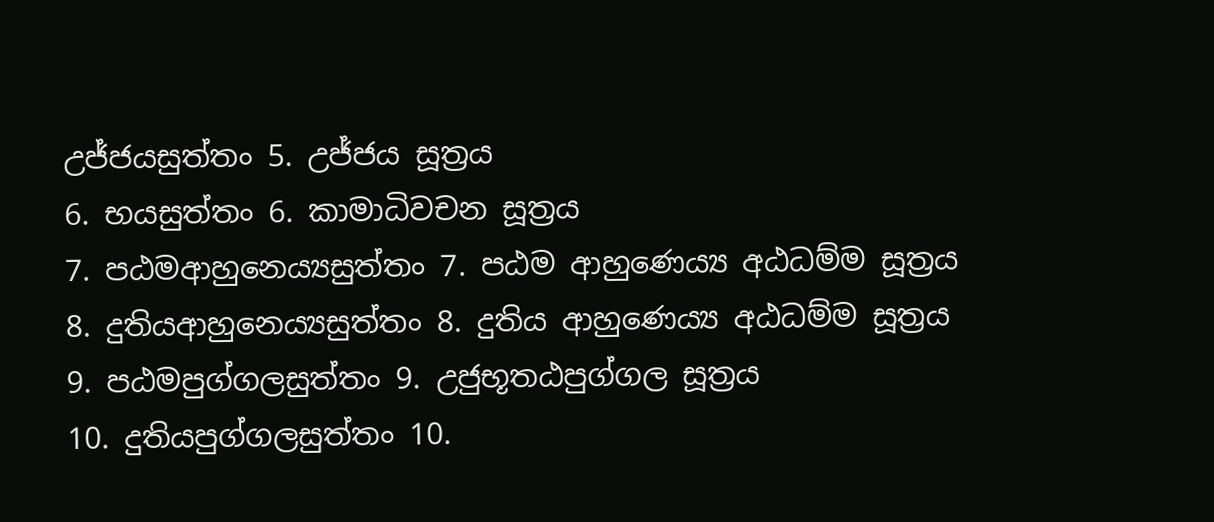උජ්ජයසුත්තං 5. උජ්ජය සූත්‍රය
6. භයසුත්තං 6. කාමාධිවචන සූත්‍රය
7. පඨමආහුනෙය්‍යසුත්තං 7. පඨම ආහුණෙය්‍ය අඨධම්ම සූත්‍රය
8. දුතියආහුනෙය්‍යසුත්තං 8. දුතිය ආහුණෙය්‍ය අඨධම්ම සූත්‍රය
9. පඨමපුග්ගලසුත්තං 9. උජුභූතඨපුග්ගල සූත්‍රය
10. දුතියපුග්ගලසුත්තං 10.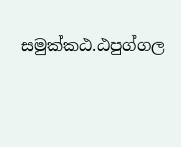සමුක්කඨ.ඨපුග්ගල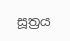සූත්‍රය